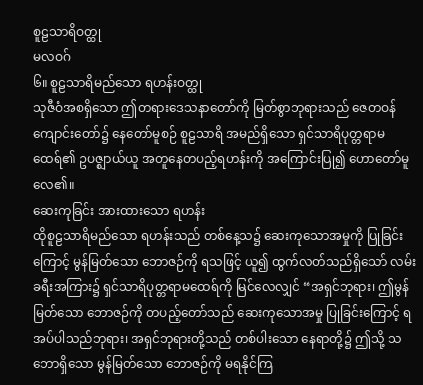စူဠသာရိဝတ္ထု
မလဝဂ်
၆။ စူဠသာရိမည်သော ရဟန်းဝတ္ထု
သုဇီဝံအစရှိသော ဤတရားဒေသနာတော်ကို မြတ်စွာဘုရားသည် ဇေတဝန်ကျောင်းတော်၌ နေတော်မူစဉ် စူဠသာရိ အမည်ရှိသော ရှင်သာရိပုတ္တရာမထေရ်၏ ဥပဇ္ဈာယ်ယူ အတူနေတပည့်ရဟန်းကို အကြောင်းပြု၍ ဟောတော်မူလေ၏။
ဆေးကုခြင်း အားထားသော ရဟန်း
ထိုစူဠသာရိမည်သော ရဟန်းသည် တစ်နေ့သ၌ ဆေးကုသောအမှုကို ပြုခြင်းကြောင့် မွန်မြတ်သော ဘောဇဉ်ကို ရသဖြင့် ယူ၍ ထွက်လတ်သည်ရှိသော် လမ်းခရီးအကြား၌ ရှင်သာရိပုတ္တရာမထေရ်ကို မြင်လေလျှင် “အရှင်ဘုရား၊ ဤမွန်မြတ်သော ဘောဇဉ်ကို တပည့်တော်သည် ဆေးကုသောအမှု ပြုခြင်းကြောင့် ရအပ်ပါသည်ဘုရား၊ အရှင်ဘုရားတို့သည် တစ်ပါးသော နေရာတို့၌ ဤသို့ သဘောရှိသော မွန်မြတ်သော ဘောဇဉ်ကို မရနိုင်ကြ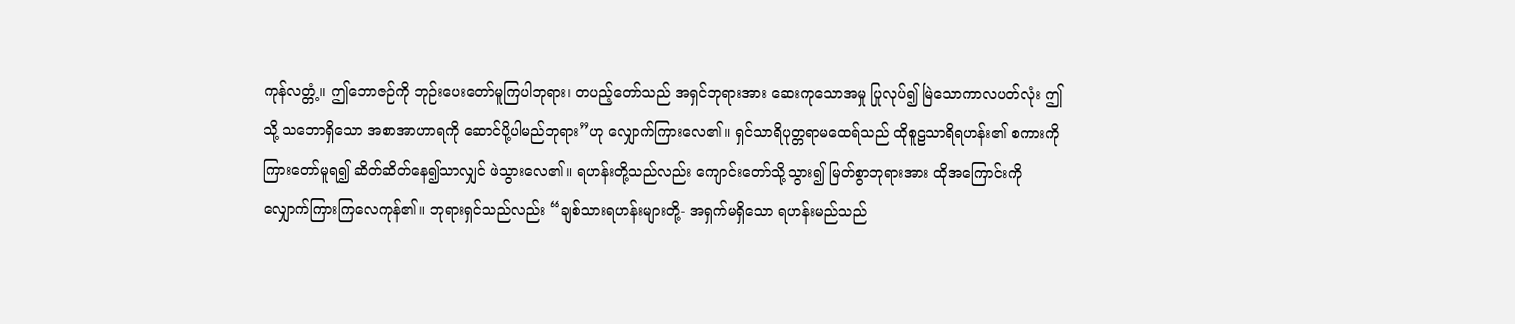ကုန်လတ္တံ့။ ဤဘောဇဉ်ကို ဘုဉ်းပေးတော်မူကြပါဘုရား၊ တပည့်တော်သည် အရှင်ဘုရားအား ဆေးကုသောအမှု ပြုလုပ်၍ မြဲသောကာလပတ်လုံး ဤသို့ သဘောရှိသော အစာအာဟာရကို ဆောင်ပို့ပါမည်ဘုရား”ဟု လျှောက်ကြားလေ၏။ ရှင်သာရိပုတ္တရာမထေရ်သည် ထိုစူဠသာရိရဟန်း၏ စကားကို ကြားတော်မူရ၍ ဆိတ်ဆိတ်နေ၍သာလျှင် ဖဲသွားလေ၏။ ရဟန်းတို့သည်လည်း ကျောင်းတော်သို့သွား၍ မြတ်စွာဘုရားအား ထိုအကြောင်းကို လျှောက်ကြားကြလေကုန်၏။ ဘုရားရှင်သည်လည်း “ချစ်သားရဟန်းများတို့- အရှက်မရှိသော ရဟန်းမည်သည်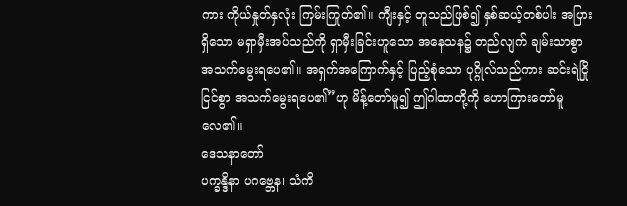ကား ကိုယ်နှုတ်နှလုံး ကြမ်းကြုတ်၏။ ကျီးနှင့် တူသည်ဖြစ်၍ နှစ်ဆယ့်တစ်ပါး အပြားရှိသော မရှာမှီးအပ်သည်ကို ရှာမှီးခြင်းဟူသော အနေသန၌ တည်လျက် ချမ်းသာစွာ အသက်မွေးရပေ၏။ အရှက်အကြောက်နှင့် ပြည့်စုံသော ပုဂ္ဂိုလ်သည်ကား ဆင်းရဲငြိုငြင်စွာ အသက်မွေးရပေ၏”ဟု မိန့်တော်မူ၍ ဤဂါထာတို့ကို ဟောကြားတော်မူလေ၏။
ဒေသနာတော်
ပက္ခန္ဒိနာ ပဂဗ္ဘေန၊ သံကိ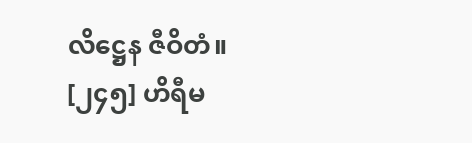လိဋ္ဌေန ဇီဝိတံ။
[၂၄၅] ဟိရီမ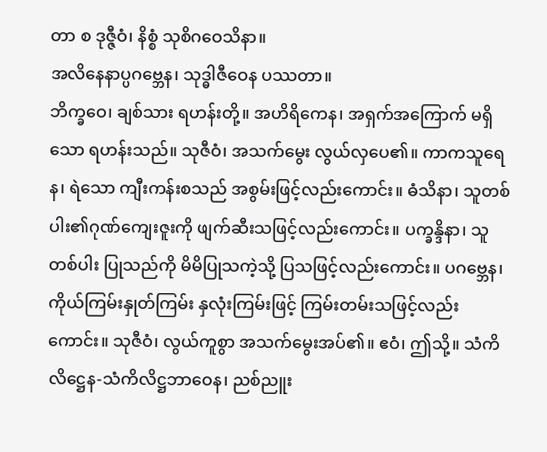တာ စ ဒုဇ္ဇီဝံ၊ နိစ္စံ သုစိဂဝေသိနာ။
အလိနေနာပ္ပဂဗ္ဘေန၊ သုဒ္ဓါဇီဝေန ပဿတာ။
ဘိက္ခဝေ၊ ချစ်သား ရဟန်းတို့။ အဟိရိကေန၊ အရှက်အကြောက် မရှိသော ရဟန်းသည်။ သုဇီဝံ၊ အသက်မွေး လွယ်လှပေ၏။ ကာကသူရေန၊ ရဲသော ကျီးကန်းစသည် အစွမ်းဖြင့်လည်းကောင်း။ ဓံသိနာ၊ သူတစ်ပါး၏ဂုဏ်ကျေးဇူးကို ဖျက်ဆီးသဖြင့်လည်းကောင်း။ ပက္ခန္ဒိနာ၊ သူတစ်ပါး ပြုသည်ကို မိမိပြုသကဲ့သို့ ပြသဖြင့်လည်းကောင်း။ ပဂဗ္ဘေန၊ ကိုယ်ကြမ်းနှုတ်ကြမ်း နှလုံးကြမ်းဖြင့် ကြမ်းတမ်းသဖြင့်လည်းကောင်း။ သုဇီဝံ၊ လွယ်ကူစွာ အသက်မွေးအပ်၏။ ဧဝံ၊ ဤသို့။ သံကိလိဋ္ဌေန-သံကိလိဋ္ဌဘာဝေန၊ ညစ်ညူး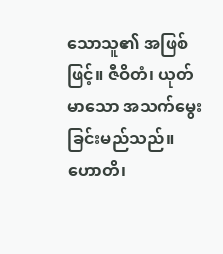သောသူ၏ အဖြစ်ဖြင့်။ ဇီဝိတံ၊ ယုတ်မာသော အသက်မွေးခြင်းမည်သည်။ ဟောတိ၊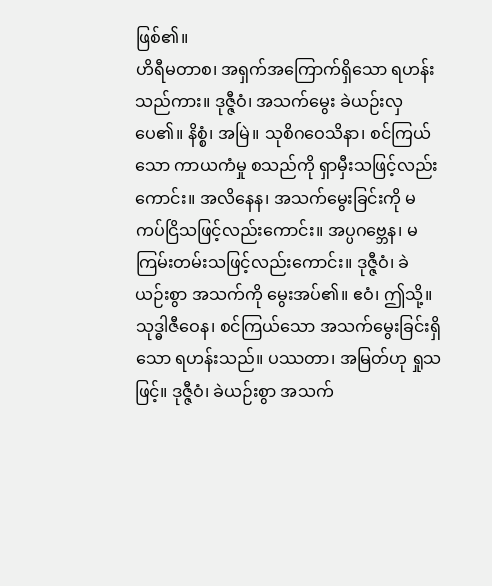ဖြစ်၏။
ဟိရီမတာစ၊ အရှက်အကြောက်ရှိသော ရဟန်းသည်ကား။ ဒုဇ္ဇီဝံ၊ အသက်မွေး ခဲယဉ်းလှပေ၏။ နိစ္စံ၊ အမြဲ။ သုစိဂဝေသိနာ၊ စင်ကြယ်သော ကာယကံမှု စသည်ကို ရှာမှီးသဖြင့်လည်းကောင်း။ အလိနေန၊ အသက်မွေးခြင်းကို မကပ်ငြိသဖြင့်လည်းကောင်း။ အပ္ပဂဗ္ဘေန၊ မကြမ်းတမ်းသဖြင့်လည်းကောင်း။ ဒုဇ္ဇီဝံ၊ ခဲယဉ်းစွာ အသက်ကို မွေးအပ်၏။ ဧဝံ၊ ဤသို့။ သုဒ္ဓါဇီဝေန၊ စင်ကြယ်သော အသက်မွေးခြင်းရှိသော ရဟန်းသည်။ ပဿတာ၊ အမြတ်ဟု ရှုသဖြင့်။ ဒုဇ္ဇီဝံ၊ ခဲယဉ်းစွာ အသက်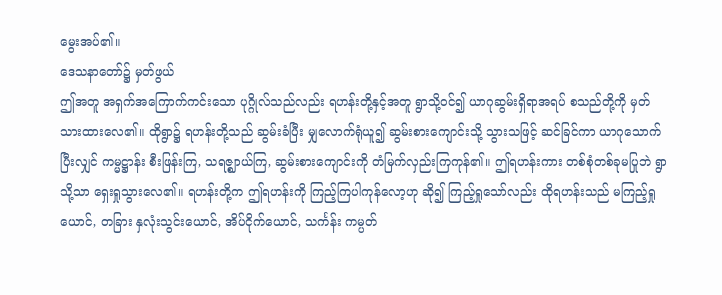မွေးအပ်၏။
ဒေသနာတော်၌ မှတ်ဖွယ်
ဤအတူ အရှက်အကြောက်ကင်းသော ပုဂ္ဂိုလ်သည်လည်း ရဟန်းတို့နှင့်အတူ ရွာသို့ဝင်၍ ယာဂုဆွမ်းရှိရာအရပ် စသည်တို့ကို မှတ်သားထားလေ၏။ ထိုရွာ၌ ရဟန်းတို့သည် ဆွမ်းခံပြီး မျှလောက်ရုံယူ၍ ဆွမ်းစားကျောင်းသို့ သွားသဖြင့် ဆင်ခြင်ကာ ယာဂုသောက်ပြီးလျှင် ကမ္မဋ္ဌာန်း စီးဖြန်းကြ, သရဇ္ဈာယ်ကြ, ဆွမ်းစားကျောင်းကို တံမြက်လှည်းကြကုန်၏။ ဤရဟန်းကား တစ်စုံတစ်ခုမပြုဘဲ ရွာသို့သာ ရှေးရှုသွားလေ၏။ ရဟန်းတို့က ဤရဟန်းကို ကြည့်ကြပါကုန်လော့ဟု ဆို၍ ကြည့်ရှုသော်လည်း ထိုရဟန်းသည် မကြည့်ရှုယောင်, တခြား နှလုံးသွင်းယောင်, အိပ်ငိုက်ယောင်, သင်္ကန်း ကမ္ပတ်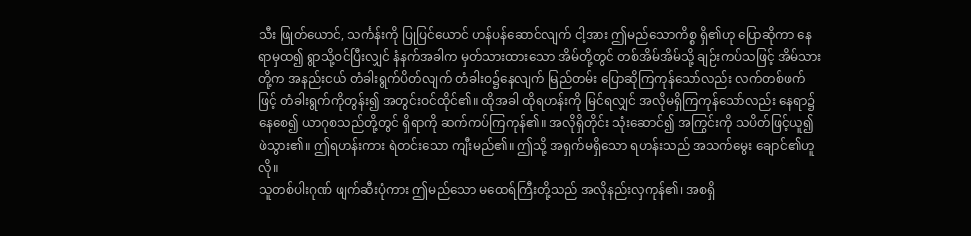သီး ဖြုတ်ယောင်, သင်္ကန်းကို ပြုပြင်ယောင် ဟန်ပန်ဆောင်လျက် ငါ့အား ဤမည်သောကိစ္စ ရှိ၏ဟု ပြောဆိုကာ နေရာမှထ၍ ရွာသို့ဝင်ပြီးလျှင် နံနက်အခါက မှတ်သားထားသော အိမ်တို့တွင် တစ်အိမ်အိမ်သို့ ချဉ်းကပ်သဖြင့် အိမ်သားတို့က အနည်းငယ် တံခါးရွက်ပိတ်လျက် တံခါးဝ၌နေလျက် မြည်တမ်း ပြောဆိုကြကုန်သော်လည်း လက်တစ်ဖက်ဖြင့် တံခါးရွက်ကိုတွန်း၍ အတွင်းဝင်ထိုင်၏။ ထိုအခါ ထိုရဟန်းကို မြင်ရလျှင် အလိုမရှိကြကုန်သော်လည်း နေရာ၌နေစေ၍ ယာဂုစသည်တို့တွင် ရှိရာကို ဆက်ကပ်ကြကုန်၏။ အလိုရှိတိုင်း သုံးဆောင်၍ အကြွင်းကို သပိတ်ဖြင့်ယူ၍ ဖဲသွား၏။ ဤရဟန်းကား ရဲတင်းသော ကျီးမည်၏။ ဤသို့ အရှက်မရှိသော ရဟန်းသည် အသက်မွေး ချောင်၏ဟူလို။
သူတစ်ပါးဂုဏ် ဖျက်ဆီးပုံကား ဤမည်သော မထေရ်ကြီးတို့သည် အလိုနည်းလှကုန်၏၊ အစရှိ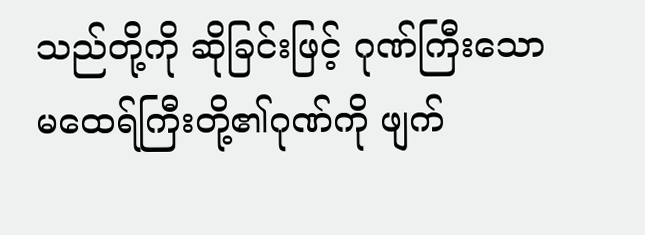သည်တို့ကို ဆိုခြင်းဖြင့် ဂုဏ်ကြီးသော မထေရ်ကြီးတို့၏ဂုဏ်ကို ဖျက်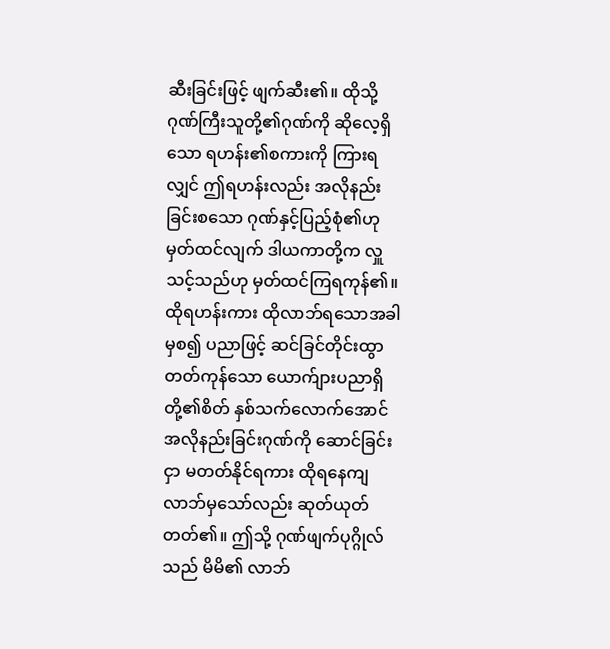ဆီးခြင်းဖြင့် ဖျက်ဆီး၏။ ထိုသို့ ဂုဏ်ကြီးသူတို့၏ဂုဏ်ကို ဆိုလေ့ရှိသော ရဟန်း၏စကားကို ကြားရလျှင် ဤရဟန်းလည်း အလိုနည်းခြင်းစသော ဂုဏ်နှင့်ပြည့်စုံ၏ဟု မှတ်ထင်လျက် ဒါယကာတို့က လှူသင့်သည်ဟု မှတ်ထင်ကြရကုန်၏။
ထိုရဟန်းကား ထိုလာဘ်ရသောအခါမှစ၍ ပညာဖြင့် ဆင်ခြင်တိုင်းထွာတတ်ကုန်သော ယောက်ျားပညာရှိတို့၏စိတ် နှစ်သက်လောက်အောင် အလိုနည်းခြင်းဂုဏ်ကို ဆောင်ခြင်းငှာ မတတ်နိုင်ရကား ထိုရနေကျ လာဘ်မှသော်လည်း ဆုတ်ယုတ်တတ်၏။ ဤသို့ ဂုဏ်ဖျက်ပုဂ္ဂိုလ်သည် မိမိ၏ လာဘ်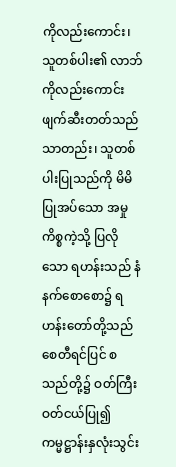ကိုလည်းကောင်း၊ သူတစ်ပါး၏ လာဘ်ကိုလည်းကောင်း ဖျက်ဆီးတတ်သည်သာတည်း၊ သူတစ်ပါးပြုသည်ကို မိမိပြုအပ်သော အမှုကိစ္စကဲ့သို့ ပြလိုသော ရဟန်းသည် နံနက်စောစော၌ ရဟန်းတော်တို့သည် စေတီရင်ပြင် စသည်တို့၌ ဝတ်ကြီးဝတ်ငယ်ပြု၍ ကမ္မဋ္ဌာန်းနှလုံးသွင်း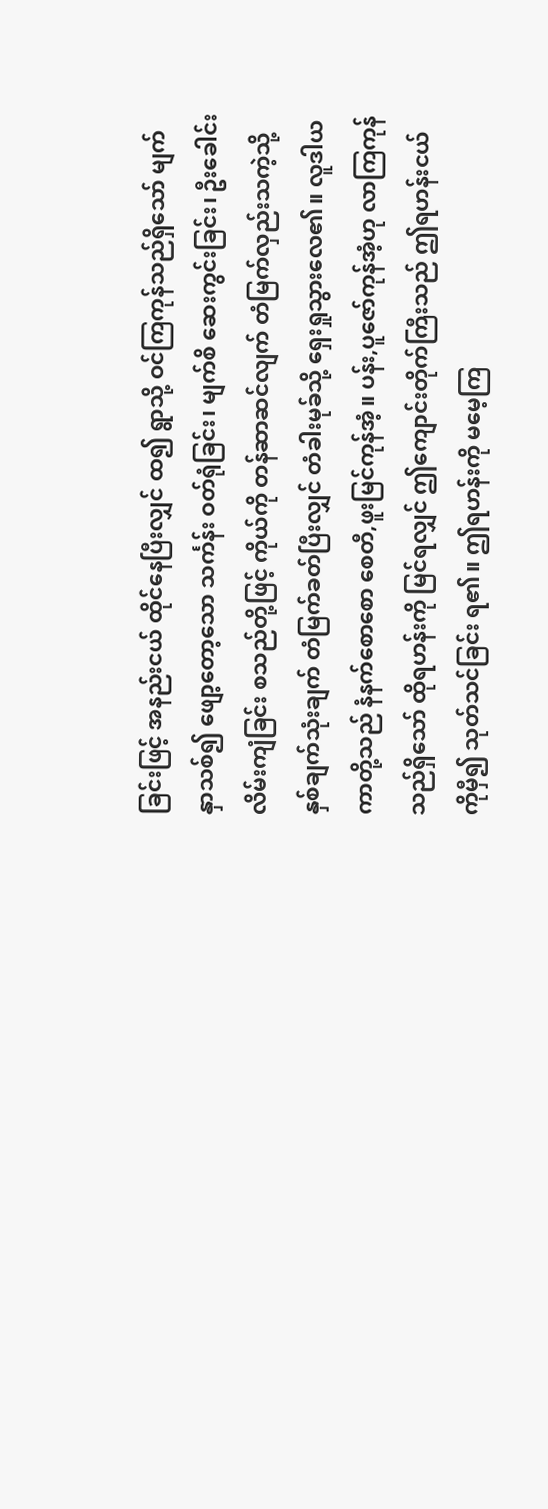ခြင်းဖြင့် အနည်းငယ် ထိုင်နေပြီးလျှင် ထ၍ ရွာသို့ ဝင်ကြကုန်သည်ရှိသော် မျက်နှာသစ်၍ ဖျော့တော့သော သင်္ကန်း ဝတ်ရုံခြင်း၊ မျက်စိ ဆေးကွင်းခြင်း၊ ဦးခေါင်း လိမ်းကျံခြင်း စသည်တို့ဖြင့် ကိုယ်ကို တန်ဆာဆင်လျက် တံမြက်လှည်းသကဲ့သို့ နှစ်ချက်သုံးချက် တံမြက်ခတ်ပြီးလျှင် တံခါးမုခ်သို့ ရှေးရှုသွားလေ၏။ လူဒါယကာတို့သည် နံနက်စောစော စေတီ,ဖူးမြင်ကုန်အံ့။ ပန်း,ပူဇော်ကုန်အံ့ဟု လာကြကုန်သည်ရှိသော် ထိုရဟန်းကို မြင်ရလျှင် ဤကျောင်းတိုက်ကြီးသည် ဤရဟန်းငယ်ကိုမှီ၍ သုတ်သင်ခြင်း ရ၏။ ဤရဟန်းကို မမေ့ကြ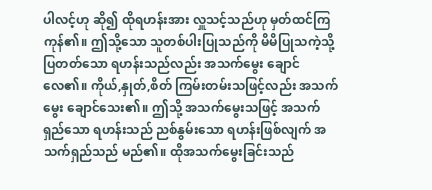ပါလင့်ဟု ဆို၍ ထိုရဟန်းအား လှူသင့်သည်ဟု မှတ်ထင်ကြကုန်၏။ ဤသို့သော သူတစ်ပါးပြုသည်ကို မိမိပြုသကဲ့သို့ ပြတတ်သော ရဟန်းသည်လည်း အသက်မွေး ချောင်လေ၏။ ကိုယ်,နှုတ်,စိတ် ကြမ်းတမ်းသဖြင့်လည်း အသက်မွေး ချောင်သေး၏။ ဤသို့ အသက်မွေးသဖြင့် အသက်ရှည်သော ရဟန်းသည် ညစ်နွမ်းသော ရဟန်းဖြစ်လျက် အသက်ရှည်သည် မည်၏။ ထိုအသက်မွေးခြင်းသည်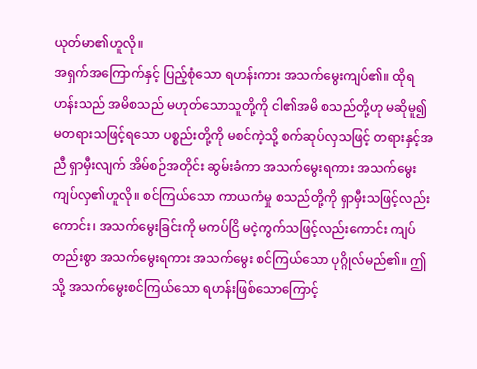ယုတ်မာ၏ဟူလို။
အရှက်အကြောက်နှင့် ပြည့်စုံသော ရဟန်းကား အသက်မွေးကျပ်၏။ ထိုရဟန်းသည် အမိစသည် မဟုတ်သောသူတို့ကို ငါ၏အမိ စသည်တို့ဟု မဆိုမူ၍ မတရားသဖြင့်ရသော ပစ္စည်းတို့ကို မစင်ကဲ့သို့ စက်ဆုပ်လှသဖြင့် တရားနှင့်အညီ ရှာမှီးလျက် အိမ်စဉ်အတိုင်း ဆွမ်းခံကာ အသက်မွေးရကား အသက်မွေးကျပ်လှ၏ဟူလို။ စင်ကြယ်သော ကာယကံမှု စသည်တို့ကို ရှာမှီးသဖြင့်လည်းကောင်း၊ အသက်မွေးခြင်းကို မကပ်ငြိ မငဲ့ကွက်သဖြင့်လည်းကောင်း ကျပ်တည်းစွာ အသက်မွေးရကား အသက်မွေး စင်ကြယ်သော ပုဂ္ဂိုလ်မည်၏။ ဤသို့ အသက်မွေးစင်ကြယ်သော ရဟန်းဖြစ်သောကြောင့်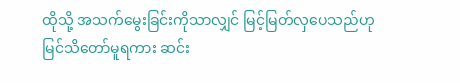ထိုသို့ အသက်မွေးခြင်းကိုသာလျှင် မြင့်မြတ်လှပေသည်ဟု မြင်သိတော်မူရကား ဆင်း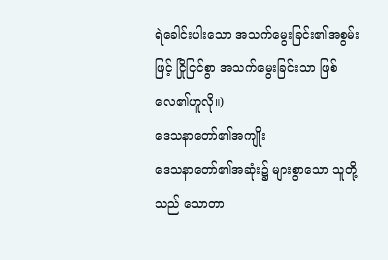ရဲခေါင်းပါးသော အသက်မွေးခြင်း၏အစွမ်းဖြင့် ငြိုငြင်စွာ အသက်မွေးခြင်းသာ ဖြစ်လေ၏ဟူလို။)
ဒေသနာတော်၏အကျိုး
ဒေသနာတော်၏အဆုံး၌ များစွာသော သူတို့သည် သောတာ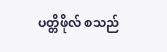ပတ္တိဖိုလ် စသည်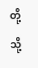တို့သို့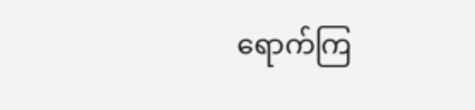ရောက်ကြ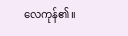လေကုန်၏။